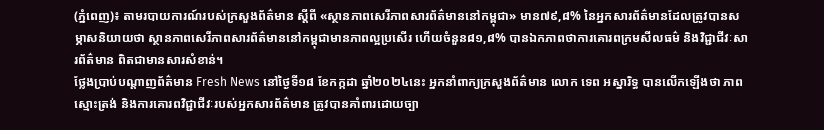(ភ្នំពេញ)៖ តាមរបាយការណ៍របស់ក្រសួងព័ត៌មាន ស្តីពី «ស្ថានភាពសេរីភាពសារព័ត៌មាននៅកម្ពុជា» មាន៧៩,៨% នៃអ្នកសារព័ត៌មានដែលត្រូវបានសម្ភាសនិយាយថា ស្ថានភាពសេរីភាពសារព័ត៌មាននៅកម្ពុជាមានភាពល្អប្រសើរ ហើយចំនួន៨១,៨% បានឯកភាពថាការគោរពក្រមសីលធម៌ និងវិជ្ជាជីវៈសារព័ត៌មាន ពិតជាមានសារសំខាន់។
ថ្លែងប្រាប់បណ្តាញព័ត៌មាន Fresh News នៅថ្ងៃទី១៨ ខែកក្កដា ឆ្នាំ២០២៤នេះ អ្នកនាំពាក្យក្រសួងព័ត៌មាន លោក ទេព អស្នារិទ្ធ បានលើកឡើងថា ភាពស្មោះត្រង់ និងការគោរពវិជ្ជាជីវៈរបស់អ្នកសារព័ត៌មាន ត្រូវបានគាំពារដោយច្បា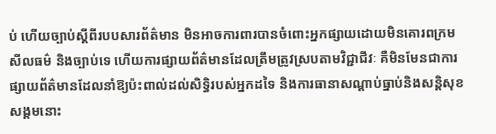ប់ ហើយច្បាប់ស្តីពីរបបសារព័ត៌មាន មិនអាចការពារបានចំពោះអ្នកផ្សាយដោយមិនគោរពក្រមសីលធម៌ និងច្បាប់ទេ ហើយការផ្សាយព័ត៌មានដែលត្រឹមត្រូវស្របតាមវិជ្ជាជីវៈ គឺមិនមែនជាការផ្សាយព័ត៌មានដែលនាំឱ្យប៉ះពាល់ដល់សិទ្ធិរបស់អ្នកដទៃ និងការធានាសណ្តាប់ធ្នាប់និងសន្តិសុខសង្គមនោះ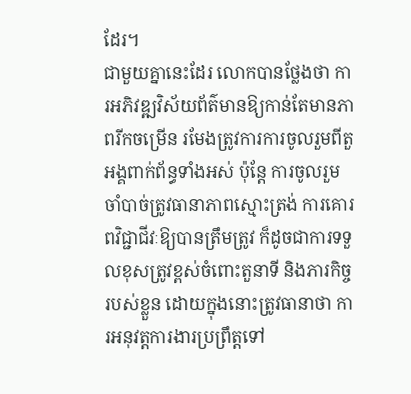ដែរ។
ជាមួយគ្នានេះដែរ លោកបានថ្លែងថា ការអភិវឌ្ឍវិស័យព័ត៌មានឱ្យកាន់តែមានភាពរីកចម្រើន រមែងត្រូវការការចូលរួមពីតួអង្គពាក់ព័ន្ធទាំងអស់ ប៉ុន្តែ ការចូលរួមចាំបាច់ត្រូវធានាភាពស្មោះត្រង់ ការគោរពវិជ្ជាជីវៈឱ្យបានត្រឹមត្រូវ ក៏ដូចជាការទទួលខុសត្រូវខ្ពស់ចំពោះតួនាទី និងភារកិច្ចរបស់ខ្លួន ដោយក្នុងនោះត្រូវធានាថា ការអនុវត្តការងារប្រព្រឹត្តទៅ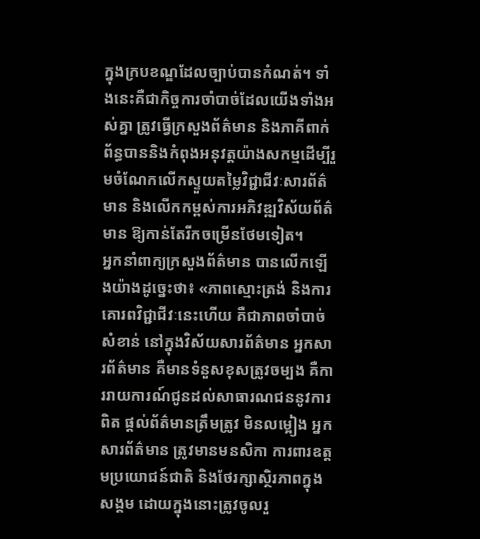ក្នុងក្របខណ្ឌដែលច្បាប់បានកំណត់។ ទាំងនេះគឺជាកិច្ចការចាំបាច់ដែលយើងទាំងអស់គ្នា ត្រូវធ្វើក្រសួងព័ត៌មាន និងភាគីពាក់ព័ន្ធបាននិងកំពុងអនុវត្តយ៉ាងសកម្មដើម្បីរួមចំណែកលើកស្ទួយតម្លៃវិជ្ជាជីវៈសារព័ត៌មាន និងលើកកម្ពស់ការអភិវឌ្ឍវិស័យព័ត៌មាន ឱ្យកាន់តែរីកចម្រើនថែមទៀត។
អ្នកនាំពាក្យក្រសួងព័ត៌មាន បានលើកឡើងយ៉ាងដូច្នេះថា៖ «ភាពស្មោះត្រង់ និងការគោរពវិជ្ជាជីវៈនេះហើយ គឺជាភាពចាំបាច់សំខាន់ នៅក្នុងវិស័យសារព័ត៌មាន អ្នកសារព័ត៌មាន គឺមានទំនួសខុសត្រូវចម្បង គឺការរាយការណ៍ជូនដល់សាធារណជននូវការពិត ផ្តល់ព័ត៌មានត្រឹមត្រូវ មិនលម្អៀង អ្នកសារព័ត៌មាន ត្រូវមានមនសិកា ការពារឧត្តមប្រយោជន៍ជាតិ និងថែរក្សាស្ថិរភាពក្នុងសង្គម ដោយក្នុងនោះត្រូវចូលរួ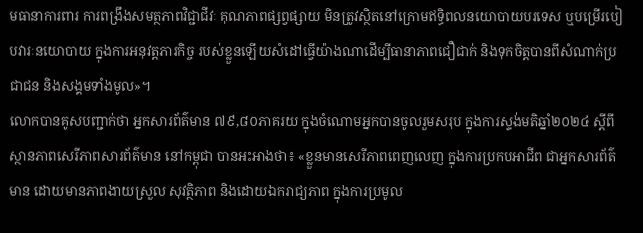មធានាការពារ ការពង្រឹងសមត្ថភាពវិជ្ជាជីវៈ គុណភាពផ្សព្វផ្សាយ មិនត្រូវស្ថិតនៅក្រោមឥទ្ធិពលនយោបាយបរទេស ឬបម្រើរបៀបវារៈនយោបាយ ក្នុងការអនុវត្តភារកិច្ច របស់ខ្លួនឡើយសំដៅធ្វើយ៉ាងណាដើម្បីធានាភាពជឿជាក់ និងទុកចិត្តបានពីសំណាក់ប្រជាជន និងសង្គមទាំងមូល»។
លោកបានគូសបញ្ជាក់ថា អ្នកសារព័ត៌មាន ៧៩,៨០ភាគរយ ក្នុងចំណោមអ្នកបានចូលរួមសរុប ក្នុងការស្ទង់មតិឆ្នាំ២០២៤ ស្តីពីស្ថានភាពសេរីភាពសារព័ត៌មាន នៅកម្ពុជា បានអះអាងថា៖ «ខ្លួនមានសេរីភាពពេញលេញ ក្នុងការប្រកបអាជីព ជាអ្នកសារព័ត៌មាន ដោយមានភាពងាយស្រួល សុវត្ថិភាព និងដោយឯករាជ្យភាព ក្នុងការប្រមូល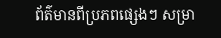ព័ត៌មានពីប្រភពផ្សេងៗ សម្រា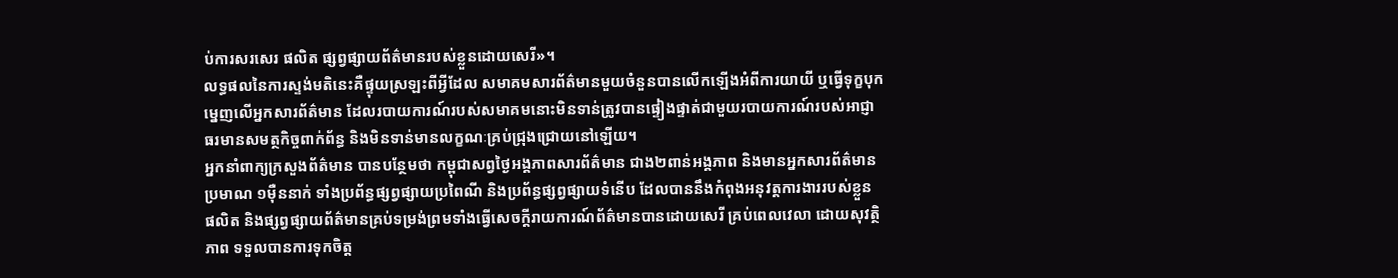ប់ការសរសេរ ផលិត ផ្សព្វផ្សាយព័ត៌មានរបស់ខ្លួនដោយសេរី»។
លទ្ធផលនៃការស្ទង់មតិនេះគឺផ្ទុយស្រឡះពីអ្វីដែល សមាគមសារព័ត៌មានមួយចំនួនបានលើកឡើងអំពីការយាយី ឬធ្វើទុក្ខបុកម្នេញលើអ្នកសារព័ត៌មាន ដែលរបាយការណ៍របស់សមាគមនោះមិនទាន់ត្រូវបានផ្ទៀងផ្ទាត់ជាមួយរបាយការណ៍របស់អាជ្ញាធរមានសមត្ថកិច្ចពាក់ព័ន្ធ និងមិនទាន់មានលក្ខណៈគ្រប់ជ្រុងជ្រោយនៅឡើយ។
អ្នកនាំពាក្យក្រសួងព័ត៌មាន បានបន្ថែមថា កម្ពុជាសព្វថ្ងៃអង្គភាពសារព័ត៌មាន ជាង២ពាន់អង្គភាព និងមានអ្នកសារព័ត៌មានប្រមាណ ១ម៉ឺននាក់ ទាំងប្រព័ន្ធផ្សព្វផ្សាយប្រពៃណី និងប្រព័ន្ធផ្សព្វផ្សាយទំនើប ដែលបាននឹងកំពុងអនុវត្តការងាររបស់ខ្លួន ផលិត និងផ្សព្វផ្សាយព័ត៌មានគ្រប់ទម្រង់ព្រមទាំងធ្វើសេចក្តីរាយការណ៍ព័ត៌មានបានដោយសេរី គ្រប់ពេលវេលា ដោយសុវត្ថិភាព ទទួលបានការទុកចិត្ត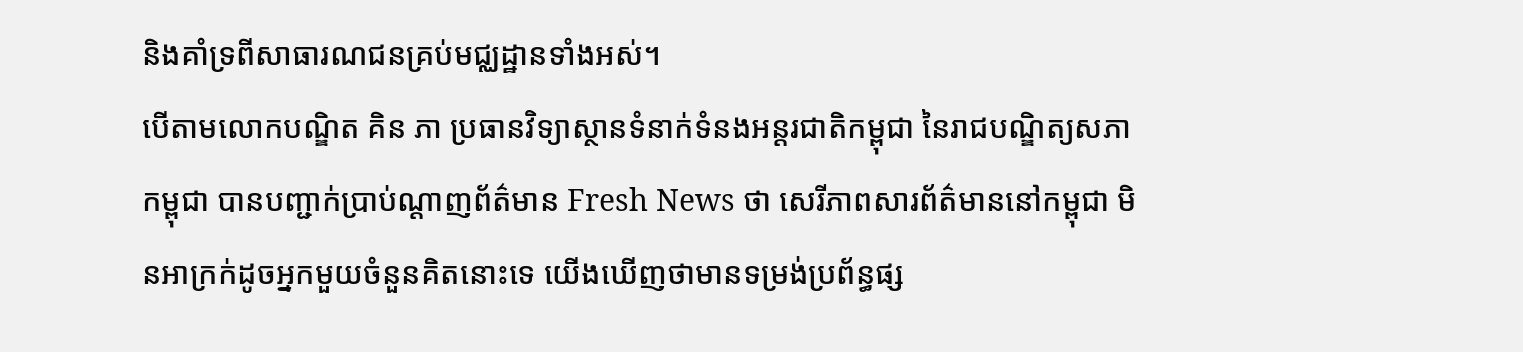និងគាំទ្រពីសាធារណជនគ្រប់មជ្ឈដ្ឋានទាំងអស់។
បើតាមលោកបណ្ឌិត គិន ភា ប្រធានវិទ្យាស្ថានទំនាក់ទំនងអន្តរជាតិកម្ពុជា នៃរាជបណ្ឌិត្យសភាកម្ពុជា បានបញ្ជាក់ប្រាប់ណ្តាញព័ត៌មាន Fresh News ថា សេរីភាពសារព័ត៌មាននៅកម្ពុជា មិនអាក្រក់ដូចអ្នកមួយចំនួនគិតនោះទេ យើងឃើញថាមានទម្រង់ប្រព័ន្ធផ្ស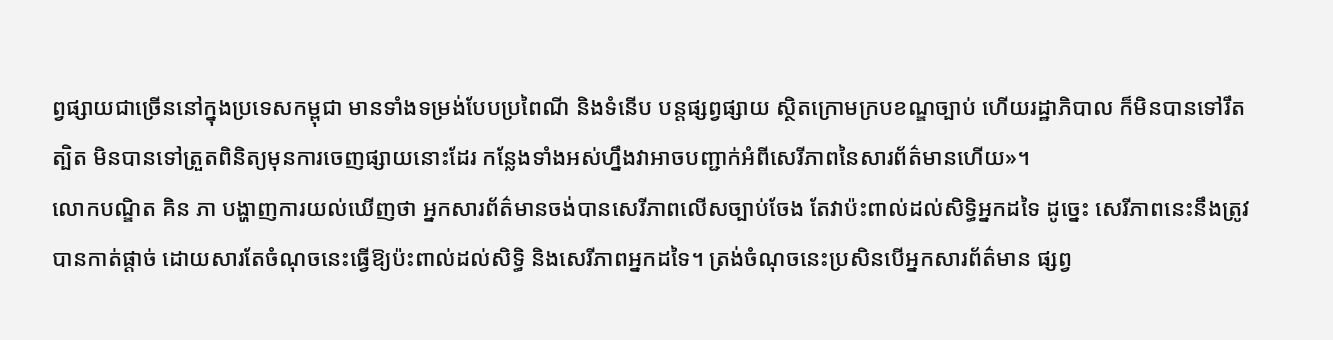ព្វផ្សាយជាច្រើននៅក្នុងប្រទេសកម្ពុជា មានទាំងទម្រង់បែបប្រពៃណី និងទំនើប បន្តផ្សព្វផ្សាយ ស្ថិតក្រោមក្របខណ្ឌច្បាប់ ហើយរដ្ឋាភិបាល ក៏មិនបានទៅរឹតត្បិត មិនបានទៅត្រួតពិនិត្យមុនការចេញផ្សាយនោះដែរ កន្លែងទាំងអស់ហ្នឹងវាអាចបញ្ជាក់អំពីសេរីភាពនៃសារព័ត៌មានហើយ»។
លោកបណ្ឌិត គិន ភា បង្ហាញការយល់ឃើញថា អ្នកសារព័ត៌មានចង់បានសេរីភាពលើសច្បាប់ចែង តែវាប៉ះពាល់ដល់សិទ្ធិអ្នកដទៃ ដូច្នេះ សេរីភាពនេះនឹងត្រូវបានកាត់ផ្តាច់ ដោយសារតែចំណុចនេះធ្វើឱ្យប៉ះពាល់ដល់សិទ្ធិ និងសេរីភាពអ្នកដទៃ។ ត្រង់ចំណុចនេះប្រសិនបើអ្នកសារព័ត៌មាន ផ្សព្វ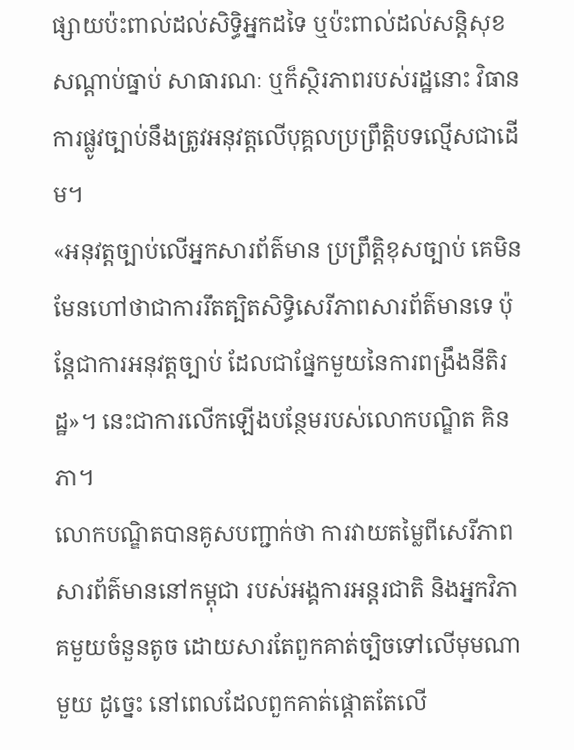ផ្សាយប៉ះពាល់ដល់សិទ្ធិអ្នកដទៃ ឬប៉ះពាល់ដល់សន្តិសុខ សណ្តាប់ធ្នាប់ សាធារណៈ ឬក៏ស្ថិរភាពរបស់រដ្ឋនោះ វិធានការផ្លូវច្បាប់នឹងត្រូវអនុវត្តលើបុគ្គលប្រព្រឹត្តិបទល្មើសជាដើម។
«អនុវត្តច្បាប់លើអ្នកសារព័ត៌មាន ប្រព្រឹត្តិខុសច្បាប់ គេមិនមែនហៅថាជាការរឹតត្បិតសិទ្ធិសេរីភាពសារព័ត៌មានទេ ប៉ុន្តែជាការអនុវត្តច្បាប់ ដែលជាផ្នែកមួយនៃការពង្រឹងនីតិរដ្ឋ»។ នេះជាការលើកឡើងបន្ថែមរបស់លោកបណ្ឌិត គិន ភា។
លោកបណ្ឌិតបានគូសបញ្ជាក់ថា ការវាយតម្លៃពីសេរីភាពសារព័ត៌មាននៅកម្ពុជា របស់អង្គការអន្តរជាតិ និងអ្នកវិភាគមួយចំនួនតូច ដោយសារតែពួកគាត់ច្បិចទៅលើមុមណាមួយ ដូច្នេះ នៅពេលដែលពួកគាត់ផ្តោតតែលើ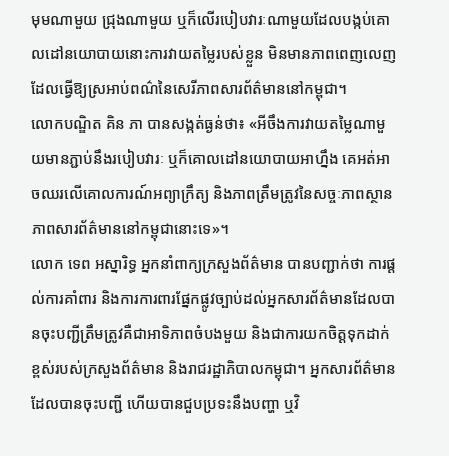មុមណាមួយ ជ្រុងណាមួយ ឬក៏លើរបៀបវារៈណាមួយដែលបង្កប់គោលដៅនយោបាយនោះការវាយតម្លៃរបស់ខ្លួន មិនមានភាពពេញលេញ ដែលធ្វើឱ្យស្រអាប់ពណ៌នៃសេរីភាពសារព័ត៌មាននៅកម្ពុជា។
លោកបណ្ឌិត គិន ភា បានសង្កត់ធ្ងន់ថា៖ «អីចឹងការវាយតម្លៃណាមួយមានភ្ជាប់នឹងរបៀបវារៈ ឬក៏គោលដៅនយោបាយអាហ្នឹង គេអត់អាចឈរលើគោលការណ៍អព្យាក្រឹត្យ និងភាពត្រឹមត្រូវនៃសច្ចៈភាពស្ថានភាពសារព័ត៌មាននៅកម្ពុជានោះទេ»។
លោក ទេព អស្នារិទ្ធ អ្នកនាំពាក្យក្រសួងព័ត៌មាន បានបញ្ជាក់ថា ការផ្តល់ការគាំពារ និងការការពារផ្នែកផ្លូវច្បាប់ដល់អ្នកសារព័ត៌មានដែលបានចុះបញ្ជីត្រឹមត្រូវគឺជាអាទិភាពចំបងមួយ និងជាការយកចិត្តទុកដាក់ខ្ពស់របស់ក្រសួងព័ត៌មាន និងរាជរដ្ឋាភិបាលកម្ពុជា។ អ្នកសារព័ត៌មានដែលបានចុះបញ្ជី ហើយបានជួបប្រទះនឹងបញ្ហា ឬវិ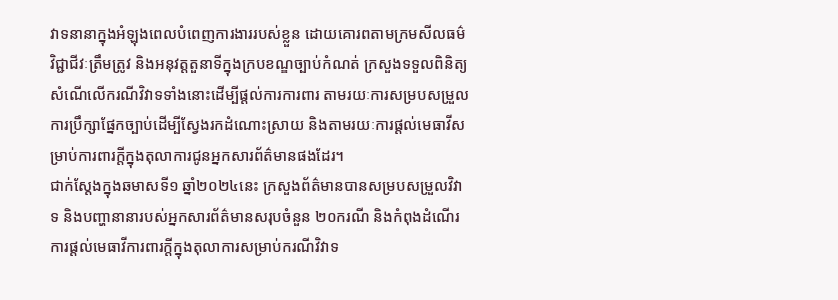វាទនានាក្នុងអំឡុងពេលបំពេញការងាររបស់ខ្លួន ដោយគោរពតាមក្រមសីលធម៌វិជ្ជាជីវៈត្រឹមត្រូវ និងអនុវត្តតួនាទីក្នុងក្របខណ្ឌច្បាប់កំណត់ ក្រសួងទទួលពិនិត្យសំណើលើករណីវិវាទទាំងនោះដើម្បីផ្តល់ការការពារ តាមរយៈការសម្របសម្រួល ការប្រឹក្សាផ្នែកច្បាប់ដើម្បីស្វែងរកដំណោះស្រាយ និងតាមរយៈការផ្តល់មេធាវីសម្រាប់ការពារក្តីក្នុងតុលាការជូនអ្នកសារព័ត៌មានផងដែរ។
ជាក់ស្តែងក្នុងឆមាសទី១ ឆ្នាំ២០២៤នេះ ក្រសួងព័ត៌មានបានសម្របសម្រួលវិវាទ និងបញ្ហានានារបស់អ្នកសារព័ត៌មានសរុបចំនួន ២០ករណី និងកំពុងដំណើរការផ្តល់មេធាវីការពារក្តីក្នុងតុលាការសម្រាប់ករណីវិវាទ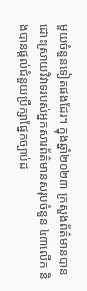មួយចំនួនទៀតផងដែរ។ ក្នុងឆ្នាំ២០២៣ ក្រសួងព័ត៌មានបានដោះស្រាយវិវាទរបស់អ្នកសារព័ត៌មានសរុបចំនួន ៤៣លើក និងបានផ្តល់ជំនួយប្រឹក្សាផ្នែកច្បាប់ដ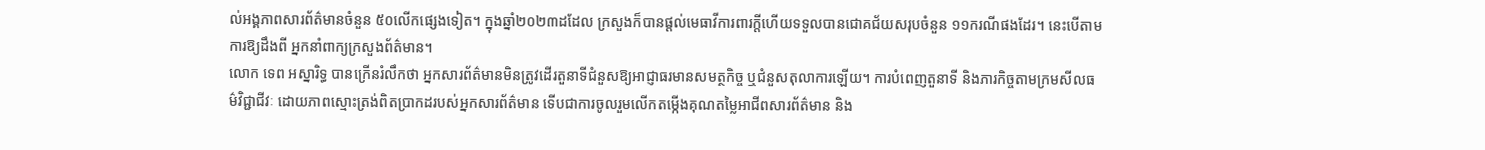ល់អង្គភាពសារព័ត៌មានចំនួន ៥០លើកផ្សេងទៀត។ ក្នុងឆ្នាំ២០២៣ដដែល ក្រសួងក៏បានផ្តល់មេធាវីការពារក្តីហើយទទួលបានជោគជ័យសរុបចំនួន ១១ករណីផងដែរ។ នេះបើតាមការឱ្យដឹងពី អ្នកនាំពាក្យក្រសួងព័ត៌មាន។
លោក ទេព អស្នារិទ្ធ បានក្រើនរំលឹកថា អ្នកសារព័ត៌មានមិនត្រូវដើរតួនាទីជំនួសឱ្យអាជ្ញាធរមានសមត្ថកិច្ច ឬជំនួសតុលាការឡើយ។ ការបំពេញតួនាទី និងភារកិច្ចតាមក្រមសីលធម៌វិជ្ជាជីវៈ ដោយភាពស្មោះត្រង់ពិតប្រាកដរបស់អ្នកសារព័ត៌មាន ទើបជាការចូលរួមលើកតម្កើងគុណតម្លៃអាជីពសារព័ត៌មាន និង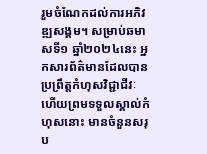រួមចំណែកដល់ការអភិវឌ្ឍសង្គម។ សម្រាប់ឆមាសទី១ ឆ្នាំ២០២៤នេះ អ្នកសារព័ត៌មានដែលបានប្រព្រឹត្តកំហុសវិជ្ជាជីវៈ ហើយព្រមទទួលស្គាល់កំហុសនោះ មានចំនួនសរុប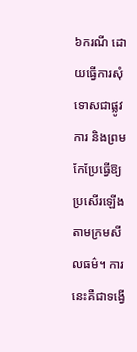៦ករណី ដោយធ្វើការសុំទោសជាផ្លូវការ និងព្រមកែប្រែធ្វើឱ្យប្រសើរឡើងតាមក្រមសីលធម៌។ ការនេះគឺជាទង្វើ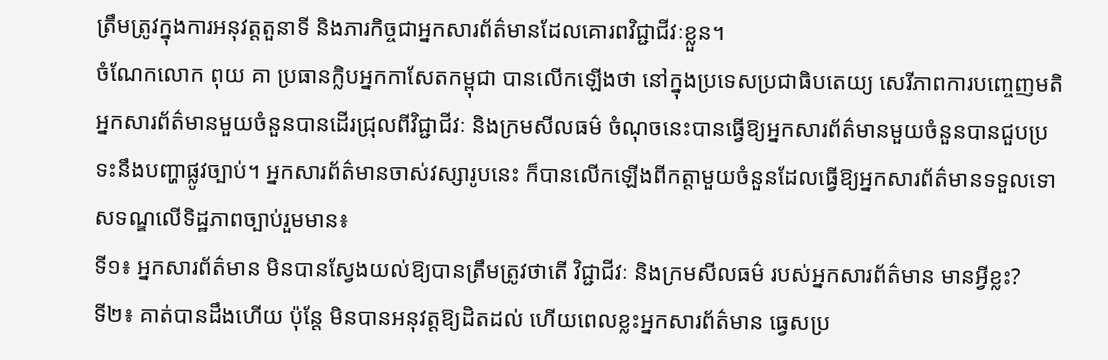ត្រឹមត្រូវក្នុងការអនុវត្តតួនាទី និងភារកិច្ចជាអ្នកសារព័ត៌មានដែលគោរពវិជ្ជាជីវៈខ្លួន។
ចំណែកលោក ពុយ គា ប្រធានក្លិបអ្នកកាសែតកម្ពុជា បានលើកឡើងថា នៅក្នុងប្រទេសប្រជាធិបតេយ្យ សេរីភាពការបញ្ចេញមតិ អ្នកសារព័ត៌មានមួយចំនួនបានដើរជ្រុលពីវិជ្ជាជីវៈ និងក្រមសីលធម៌ ចំណុចនេះបានធ្វើឱ្យអ្នកសារព័ត៌មានមួយចំនួនបានជួបប្រទះនឹងបញ្ហាផ្លូវច្បាប់។ អ្នកសារព័ត៌មានចាស់វស្សារូបនេះ ក៏បានលើកឡើងពីកត្តាមួយចំនួនដែលធ្វើឱ្យអ្នកសារព័ត៌មានទទួលទោសទណ្ឌលើទិដ្ឋភាពច្បាប់រួមមាន៖
ទី១៖ អ្នកសារព័ត៌មាន មិនបានស្វែងយល់ឱ្យបានត្រឹមត្រូវថាតើ វិជ្ជាជីវៈ និងក្រមសីលធម៌ របស់អ្នកសារព័ត៌មាន មានអ្វីខ្លះ?
ទី២៖ គាត់បានដឹងហើយ ប៉ុន្តែ មិនបានអនុវត្តឱ្យដិតដល់ ហើយពេលខ្លះអ្នកសារព័ត៌មាន ធ្វេសប្រ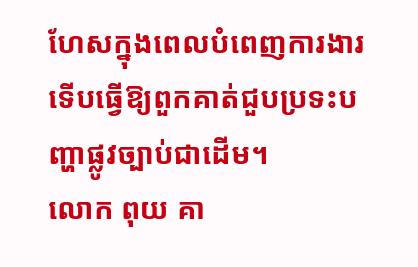ហែសក្នុងពេលបំពេញការងារ ទើបធ្វើឱ្យពួកគាត់ជួបប្រទះបញ្ហាផ្លូវច្បាប់ជាដើម។
លោក ពុយ គា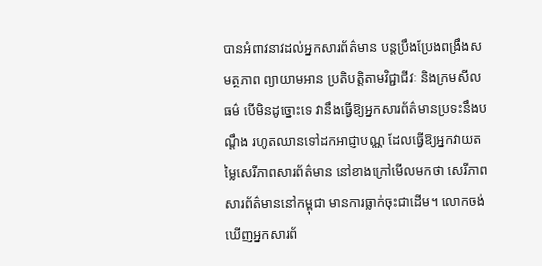បានអំពាវនាវដល់អ្នកសារព័ត៌មាន បន្តប្រឹងប្រែងពង្រឹងសមត្ថភាព ព្យាយាមអាន ប្រតិបត្តិតាមវិជ្ជាជីវៈ និងក្រមសីលធម៌ បើមិនដូច្នោះទេ វានឹងធ្វើឱ្យអ្នកសារព័ត៌មានប្រទះនឹងបណ្តឹង រហូតឈានទៅដកអាជ្ញាបណ្ណ ដែលធ្វើឱ្យអ្នកវាយតម្លៃសេរីភាពសារព័ត៌មាន នៅខាងក្រៅមើលមកថា សេរីភាពសារព័ត៌មាននៅកម្ពុជា មានការធ្លាក់ចុះជាដើម។ លោកចង់ឃើញអ្នកសារព័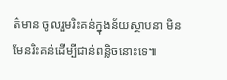ត៌មាន ចូលរួមរិះគន់ក្នុងន័យស្ថាបនា មិនមែនរិះគន់ដើម្បីជាន់ពន្លិចនោះទេ៕